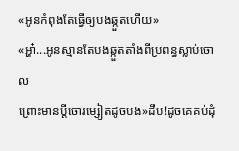«អូនកំពុងតែធ្វើឲ្យបងឆ្កួតហើយ»
«អ្ហា៎...អូនស្មានតែបងឆ្កួតតាំងពីប្រពន្ធស្លាប់ចោល
ព្រោះមានប្ដីចោរម្សៀតដូចបង»ដឹប!ដូចគេគប់ដុំ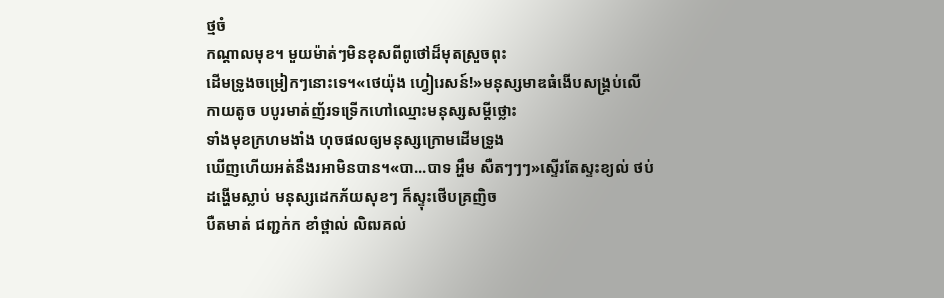ថ្មចំ
កណ្ដាលមុខ។ មួយម៉ាត់ៗមិនខុសពីពូថៅដ៏មុតស្រួចពុះ
ដេីមទ្រូងចម្រៀកៗនោះទេ។«ថេយ៉ុង ហ្វៀរេសន៍!»មនុស្សមាឌធំងេីបសង្គ្រប់លេី
កាយតូច បបូរមាត់ញ័រទទ្រើកហៅឈ្មោះមនុស្សសម្ដីថ្លោះ
ទាំងមុខក្រហមងាំង ហុចផលឲ្យមនុស្សក្រោមដេីមទ្រូង
ឃើញហេីយអត់នឹងរអាមិនបាន។«បា...បាទ អ្ហឹម សឺតៗៗៗ»ស្ទេីរតែស្ទះខ្យល់ ថប់
ដង្ហើមស្លាប់ មនុស្សដេកភ័យសុខៗ ក៏ស្ទុះថេីបគ្រញិច
បឺតមាត់ ជញ្ជក់ក ខាំថ្ពាល់ លិឍគល់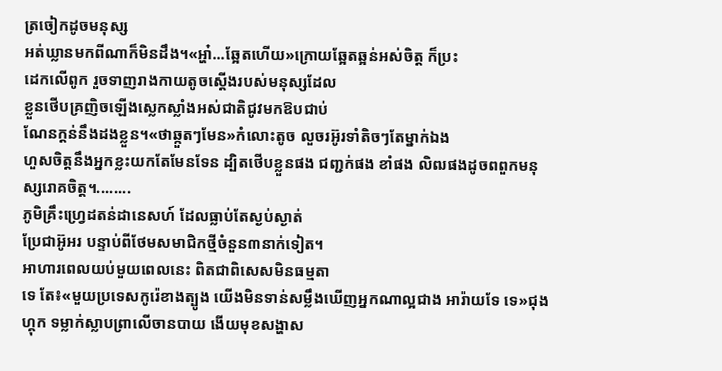ត្រចៀកដូចមនុស្ស
អត់ឃ្លានមកពីណាក៏មិនដឹង។«អ្ហា៎...ឆ្អែតហើយ»ក្រោយឆ្អែតឆ្អន់អស់ចិត្ត ក៏ប្រះ
ដេកលេីពូក រួចទាញរាងកាយតូចស្ដើងរបស់មនុស្សដែល
ខ្លួនថេីបគ្រញិចឡើងស្លេកស្លាំងអស់ជាតិជូវមកឱបជាប់
ណែនក្ដន់នឹងដងខ្លួន។«ថាឆ្កួតៗមែន»កំលោះតូច លួចរអ៊ូរទាំតិចៗតែម្នាក់ឯង
ហួសចិត្តនឹងអ្នកខ្លះយកតែមែនទែន ដ្បិតថេីបខ្លួនផង ជញ្ជក់ផង ខាំផង លិឍផងដូចពពួកមនុស្សរោគចិត្ត។........
ភូមិគ្រឹះហ្រ្វេដតន់ដានេសហ៍ ដែលធ្លាប់តែស្ងប់ស្ងាត់
ប្រែជាអ៊ូអរ បន្ទាប់ពីថែមសមាជិកថ្មីចំនួន៣នាក់ទៀត។
អាហារពេលយប់មួយពេលនេះ ពិតជាពិសេសមិនធម្មតា
ទេ តែ៖«មួយប្រទេសកូរ៉េខាងត្បូង យេីងមិនទាន់សម្លឹងឃើញអ្នកណាល្អជាង អារ៉ាយទែ ទេ»ជុងហ្គុក ទម្លាក់ស្លាបព្រាលេីចានបាយ ងេីយមុខសង្ហាស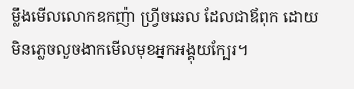ម្លឹងមេីលលោកឧកញ៉ា ហ្វ្រីចឆេល ដែលជាឪពុក ដោយមិនភ្លេចលួចងាកមេីលមុខអ្នកអង្គុយក្បែរ។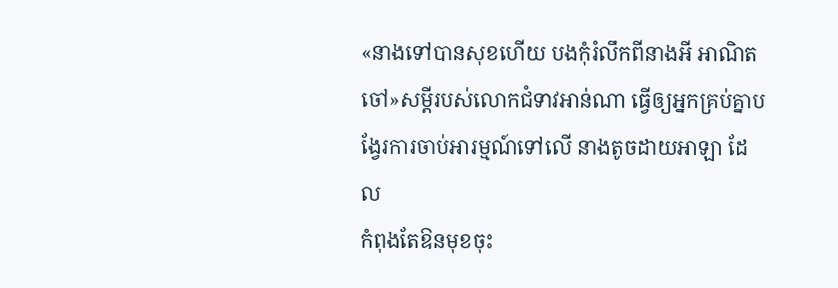«នាងទៅបានសុខហេីយ បងកុំរំលឹកពីនាងអី អាណិត
ចៅ»សម្ដីរបស់លោកជំទាវអាន់ណា ធ្វើឲ្យអ្នកគ្រប់គ្នាបង្វែរការចាប់អារម្មណ៍ទៅលេី នាងតូចដាយអាឡា ដែល
កំពុងតែឱនមុខចុះ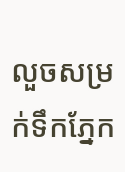លួចសម្រក់ទឹកភ្នែក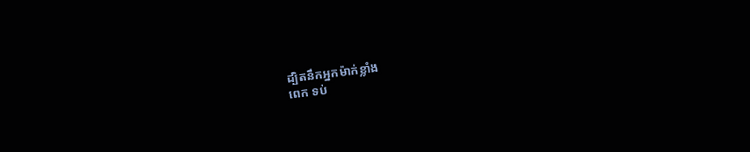ដ្បិតនឹកអ្នកម៉ាក់ខ្លាំង
ពេក ទប់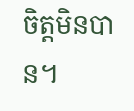ចិត្តមិនបាន។